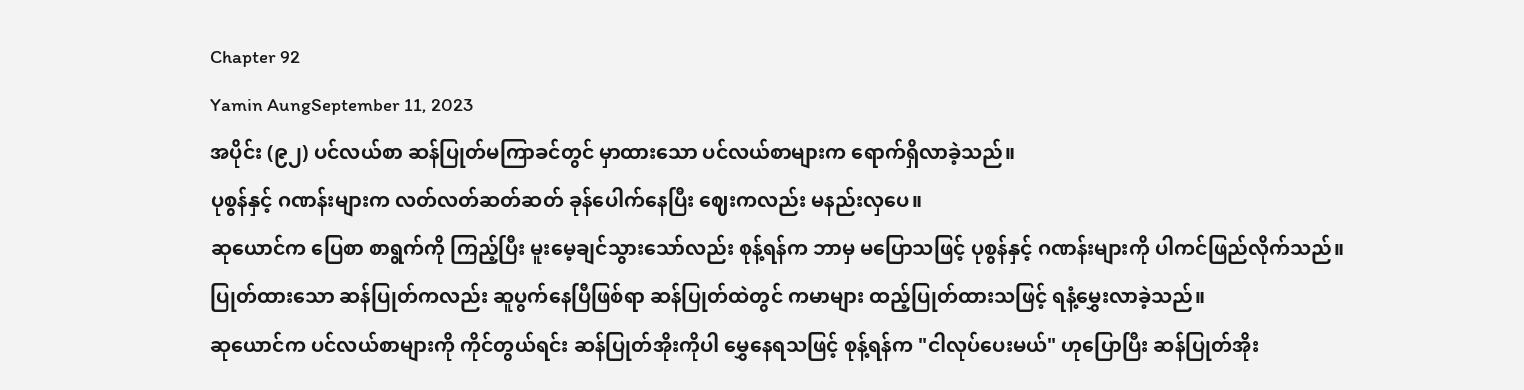Chapter 92
Yamin AungSeptember 11, 2023
အပိုင်း (၉၂) ပင်လယ်စာ ဆန်ပြုတ်မကြာခင်တွင် မှာထားသော ပင်လယ်စာများက ရောက်ရှိလာခဲ့သည်။
ပုစွန်နှင့် ဂဏန်းများက လတ်လတ်ဆတ်ဆတ် ခုန်ပေါက်နေပြီး ဈေးကလည်း မနည်းလှပေ။
ဆုယောင်က ပြေစာ စာရွက်ကို ကြည့်ပြီး မူးမေ့ချင်သွားသော်လည်း စုန့်ရန်က ဘာမှ မပြောသဖြင့် ပုစွန်နှင့် ဂဏန်းများကို ပါကင်ဖြည်လိုက်သည်။
ပြုတ်ထားသော ဆန်ပြုတ်ကလည်း ဆူပွက်နေပြီဖြစ်ရာ ဆန်ပြုတ်ထဲတွင် ကမာများ ထည့်ပြုတ်ထားသဖြင့် ရနံ့မွှေးလာခဲ့သည်။
ဆုယောင်က ပင်လယ်စာများကို ကိုင်တွယ်ရင်း ဆန်ပြုတ်အိုးကိုပါ မွှေနေရသဖြင့် စုန့်ရန်က "ငါလုပ်ပေးမယ်" ဟုပြောပြီး ဆန်ပြုတ်အိုး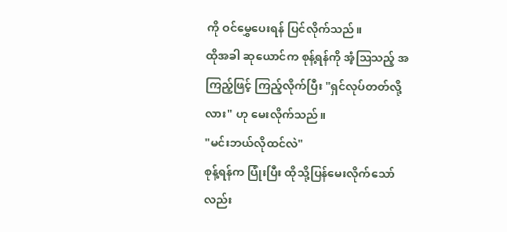ကို ဝင်မွှေပေးရန် ပြင်လိုက်သည်။
ထိုအခါ ဆုယောင်က စုန့်ရန်ကို အံ့ဩသည့် အကြည့်ဖြင့် ကြည့်လိုက်ပြီး "ရှင်လုပ်တတ်လို့လား" ဟု မေးလိုက်သည်။
"မင်းဘယ်လိုထင်လဲ"
စုန့်ရန်က ပြုံးပြီး ထိုသို့ပြန်မေးလိုက်သော်လည်း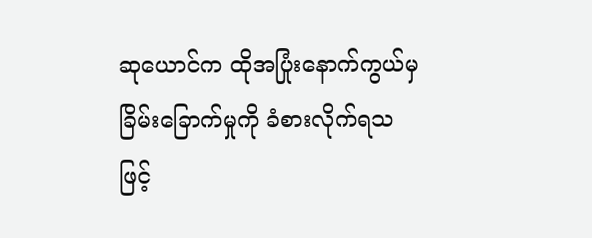ဆုယောင်က ထိုအပြုံးနောက်ကွယ်မှ ခြိမ်းခြောက်မှုကို ခံစားလိုက်ရသဖြင့်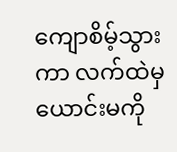ကျောစိမ့်သွားကာ လက်ထဲမှ ယောင်းမကို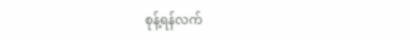စုန့်ရန်လက်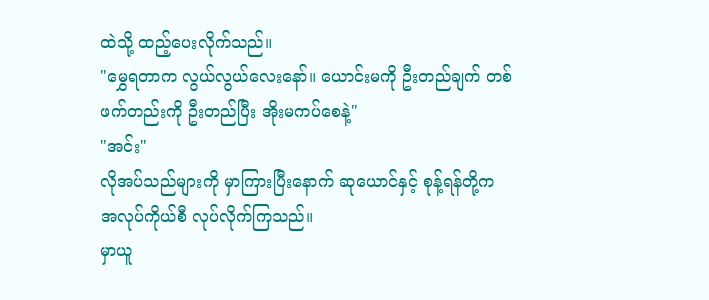ထဲသို့ ထည့်ပေးလိုက်သည်။
"မွှေရတာက လွယ်လွယ်လေးနော်။ ယောင်းမကို ဦးတည်ချက် တစ်ဖက်တည်းကို ဦးတည်ပြီး အိုးမကပ်စေနဲ့"
"အင်း"
လိုအပ်သည်များကို မှာကြားပြီးနောက် ဆုယောင်နှင့် စုန့်ရန်တို့က အလုပ်ကိုယ်စီ လုပ်လိုက်ကြသည်။
မှာယူ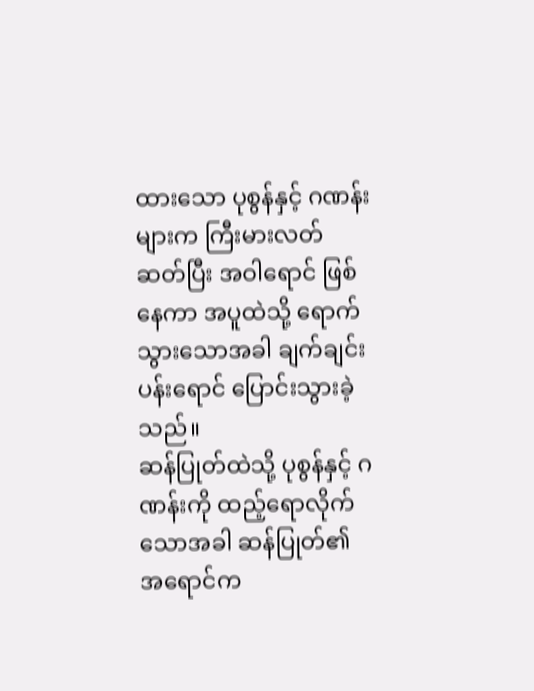ထားသော ပုစွန်နှင့် ဂဏန်းများက ကြီးမားလတ်ဆတ်ပြီး အဝါရောင် ဖြစ်နေကာ အပူထဲသို့ ရောက်သွားသောအခါ ချက်ချင်း ပန်းရောင် ပြောင်းသွားခဲ့သည်။
ဆန်ပြုတ်ထဲသို့ ပုစွန်နှင့် ဂဏန်းကို ထည့်ရောလိုက်သောအခါ ဆန်ပြုတ်၏ အရောင်က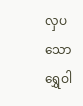လှပသော ရွှေဝါ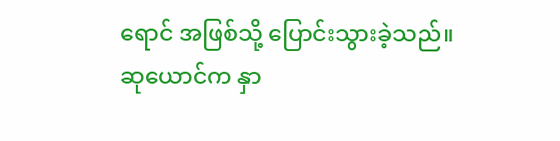ရောင် အဖြစ်သို့ ပြောင်းသွားခဲ့သည်။
ဆုယောင်က နှာ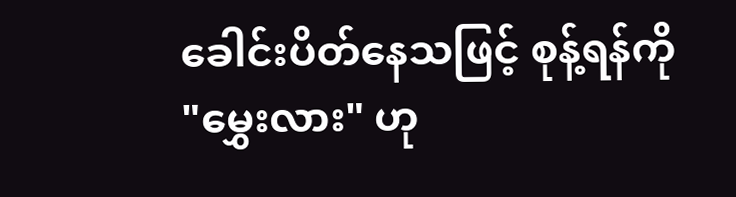ခေါင်းပိတ်နေသဖြင့် စုန့်ရန်ကို "မွှေးလား" ဟု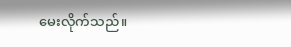မေးလိုက်သည်။